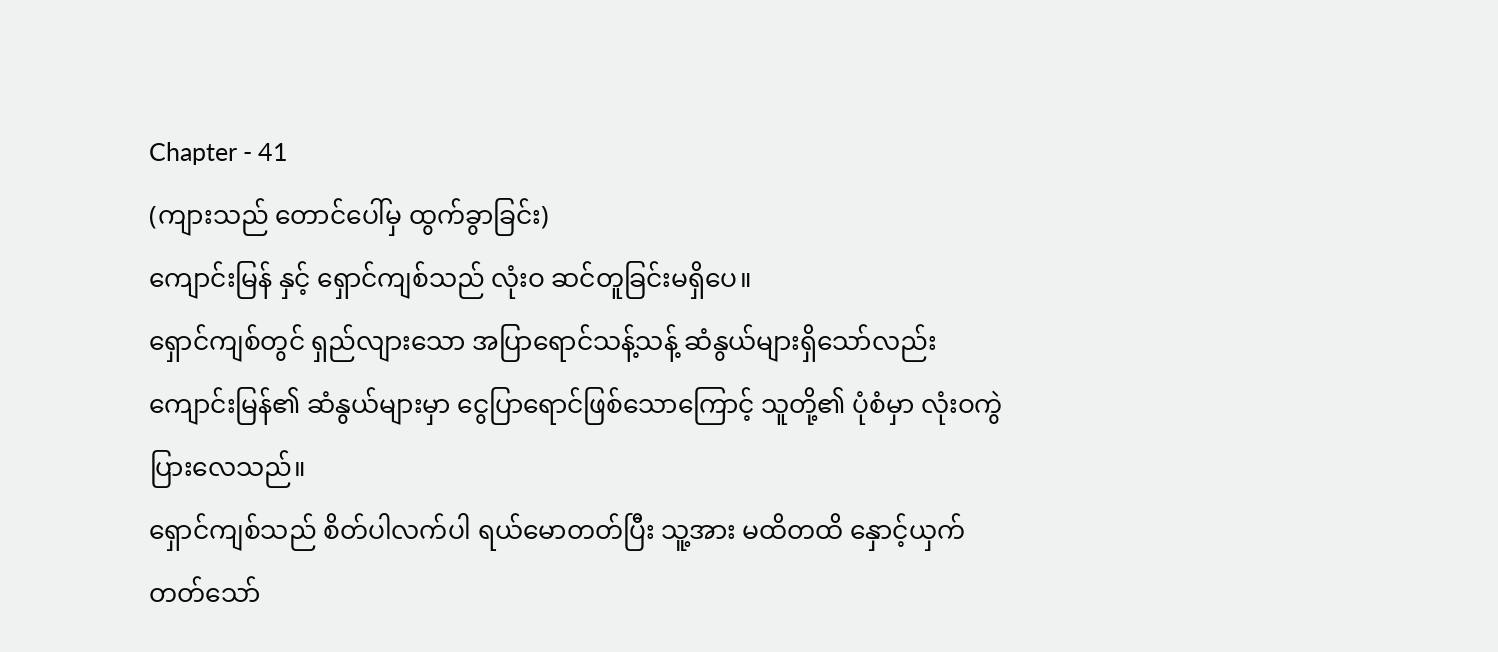Chapter - 41
(ကျားသည် တောင်ပေါ်မှ ထွက်ခွာခြင်း)
ကျောင်းမြန် နှင့် ရှောင်ကျစ်သည် လုံးဝ ဆင်တူခြင်းမရှိပေ။
ရှောင်ကျစ်တွင် ရှည်လျားသော အပြာရောင်သန့်သန့် ဆံနွယ်များရှိသော်လည်း ကျောင်းမြန်၏ ဆံနွယ်များမှာ ငွေပြာရောင်ဖြစ်သောကြောင့် သူတို့၏ ပုံစံမှာ လုံးဝကွဲပြားလေသည်။
ရှောင်ကျစ်သည် စိတ်ပါလက်ပါ ရယ်မောတတ်ပြီး သူ့အား မထိတထိ နှောင့်ယှက်တတ်သော်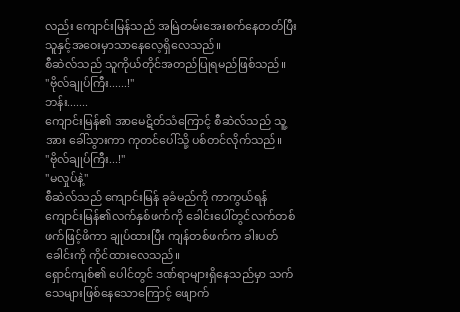လည်း ကျောင်းမြန်သည် အမြဲတမ်းအေးစက်နေတတ်ပြီး သူနှင့်အဝေးမှာသာနေလေ့ရှိလေသည်။
စီဆဲလ်သည် သူကိုယ်တိုင်အတည်ပြုရမည်ဖြစ်သည်။
"ဗိုလ်ချုပ်ကြီး......!"
ဘန်း.......
ကျောင်းမြန်၏ အာမေဋိတ်သံကြောင့် စီဆဲလ်သည် သူ့အား ခေါ်သွားကာ ကုတင်ပေါ်သို့ ပစ်တင်လိုက်သည်။
"ဗိုလ်ချုပ်ကြီး...!"
"မလှုပ်နဲ့"
စီဆဲလ်သည် ကျောင်းမြန် ခုခံမည်ကို ကာကွယ်ရန် ကျောင်းမြန်၏လက်နှစ်ဖက်ကို ခေါင်းပေါ်တွင်လက်တစ်ဖက်ဖြင့်ဖိကာ ချုပ်ထားပြီး ကျန်တစ်ဖက်က ခါးပတ်ခေါင်းကို ကိုင်ထားလေသည်။
ရှောင်ကျစ်၏ ပေါင်တွင် ဒဏ်ရာများရှိနေသည်မှာ သက်သေများဖြစ်နေသောကြောင့် ဖျောက်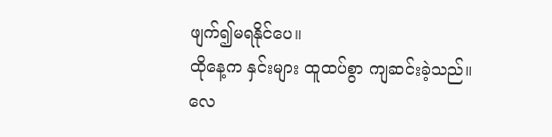ဖျက်၍မရနိုင်ပေ။
ထိုနေ့က နှင်းများ ထူထပ်စွာ ကျဆင်းခဲ့သည်။
လေ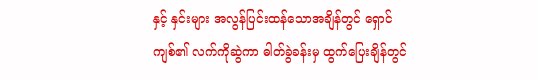နှင့် နှင်းများ အလွန်ပြင်းထန်သောအချိန်တွင် ရှောင်ကျစ်၏ လက်ကိုဆွဲကာ ဓါတ်ခွဲခန်းမှ ထွက်ပြေးချိန်တွင်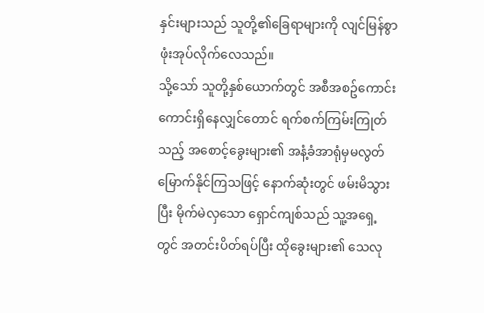နှင်းများသည် သူတို့၏ခြေရာများကို လျင်မြန်စွာ ဖုံးအုပ်လိုက်လေသည်။
သို့သော် သူတို့နှစ်ယောက်တွင် အစီအစဥ်ကောင်းကောင်းရှိနေလျှင်တောင် ရက်စက်ကြမ်းကြုတ်သည့် အစောင့်ခွေးများ၏ အနံ့ခံအာရုံမှမလွတ်မြောက်နိုင်ကြသဖြင့် နောက်ဆုံးတွင် ဖမ်းမိသွားပြီး မိုက်မဲလှသော ရှောင်ကျစ်သည် သူ့အရှေ့တွင် အတင်းပိတ်ရပ်ပြီး ထိုခွေးများ၏ သေလု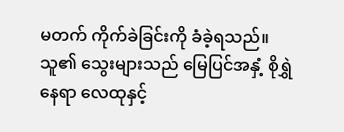မတက် ကိုက်ခဲခြင်းကို ခံခဲ့ရသည်။သူ၏ သွေးများသည် မြေပြင်အနှံ့ စိုရွှဲနေရာ လေထုနှင့်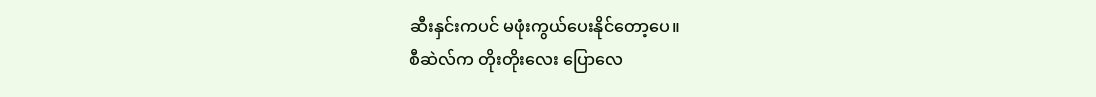ဆီးနှင်းကပင် မဖုံးကွယ်ပေးနိုင်တော့ပေ။
စီဆဲလ်က တိုးတိုးလေး ပြောလေ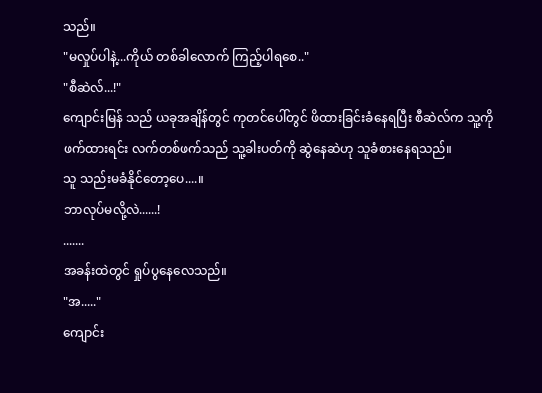သည်။
"မလှုပ်ပါနဲ့...ကိုယ် တစ်ခါလောက် ကြည့်ပါရစေ.."
"စီဆဲလ်...!"
ကျောင်းမြန် သည် ယခုအချိန်တွင် ကုတင်ပေါ်တွင် ဖိထားခြင်းခံနေရပြီး စီဆဲလ်က သူ့ကို ဖက်ထားရင်း လက်တစ်ဖက်သည် သူ့ခါးပတ်ကို ဆွဲနေဆဲဟု သူခံစားနေရသည်။
သူ သည်းမခံနိုင်တော့ပေ....။
ဘာလုပ်မလို့လဲ......!
.......
အခန်းထဲတွင် ရှုပ်ပွနေလေသည်။
"အ....."
ကျောင်း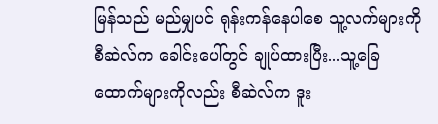မြန်သည် မည်မျှပင် ရုန်းကန်နေပါစေ သူ့လက်များကို စီဆဲလ်က ခေါင်းပေါ်တွင် ချုပ်ထားပြီး...သူ့ခြေထောက်များကိုလည်း စီဆဲလ်က ဒူး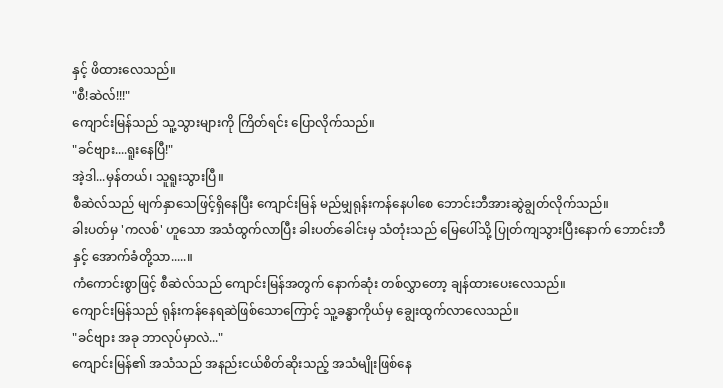နှင့် ဖိထားလေသည်။
"စီ!ဆဲလ်!!!"
ကျောင်းမြန်သည် သူ့သွားများကို ကြိတ်ရင်း ပြောလိုက်သည်။
"ခင်ဗျား....ရူးနေပြီ!"
အဲ့ဒါ...မှန်တယ်၊ သူရူးသွားပြီ။
စီဆဲလ်သည် မျက်နှာသေဖြင့်ရှိနေပြီး ကျောင်းမြန် မည်မျှရုန်းကန်နေပါစေ ဘောင်းဘီအားဆွဲချွတ်လိုက်သည်။
ခါးပတ်မှ 'ကလစ်' ဟူသော အသံထွက်လာပြီး ခါးပတ်ခေါင်းမှ သံတုံးသည် မြေပေါ်သို့ ပြုတ်ကျသွားပြီးနောက် ဘောင်းဘီနှင့် အောက်ခံတို့သာ.....။
ကံကောင်းစွာဖြင့် စီဆဲလ်သည် ကျောင်းမြန်အတွက် နောက်ဆုံး တစ်လွှာတော့ ချန်ထားပေးလေသည်။
ကျောင်းမြန်သည် ရုန်းကန်နေရဆဲဖြစ်သောကြောင့် သူ့ခန္ဓာကိုယ်မှ ချွေးထွက်လာလေသည်။
"ခင်ဗျား အခု ဘာလုပ်မှာလဲ..."
ကျောင်းမြန်၏ အသံသည် အနည်းငယ်စိတ်ဆိုးသည့် အသံမျိုးဖြစ်နေ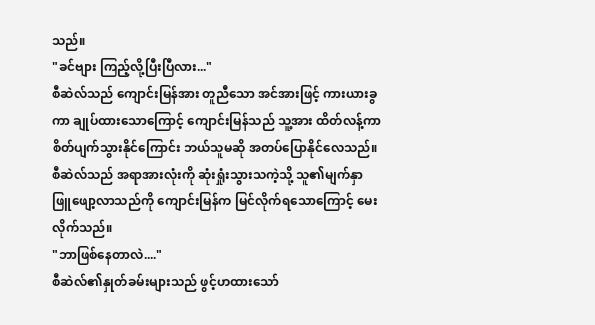သည်။
"ခင်ဗျား ကြည့်လို့ပြီးပြီလား..."
စီဆဲလ်သည် ကျောင်းမြန်အား တူညီသော အင်အားဖြင့် ကားယားခွကာ ချုပ်ထားသောကြောင့် ကျောင်းမြန်သည် သူ့အား ထိတ်လန့်ကာ စိတ်ပျက်သွားနိုင်ကြောင်း ဘယ်သူမဆို အတပ်ပြောနိုင်လေသည်။
စီဆဲလ်သည် အရာအားလုံးကို ဆုံးရှုံးသွားသကဲ့သို့ သူ၏မျက်နှာ ဖြူဖျော့လာသည်ကို ကျောင်းမြန်က မြင်လိုက်ရသောကြောင့် မေးလိုက်သည်။
"ဘာဖြစ်နေတာလဲ...."
စီဆဲလ်၏နှုတ်ခမ်းများသည် ဖွင့်ဟထားသော်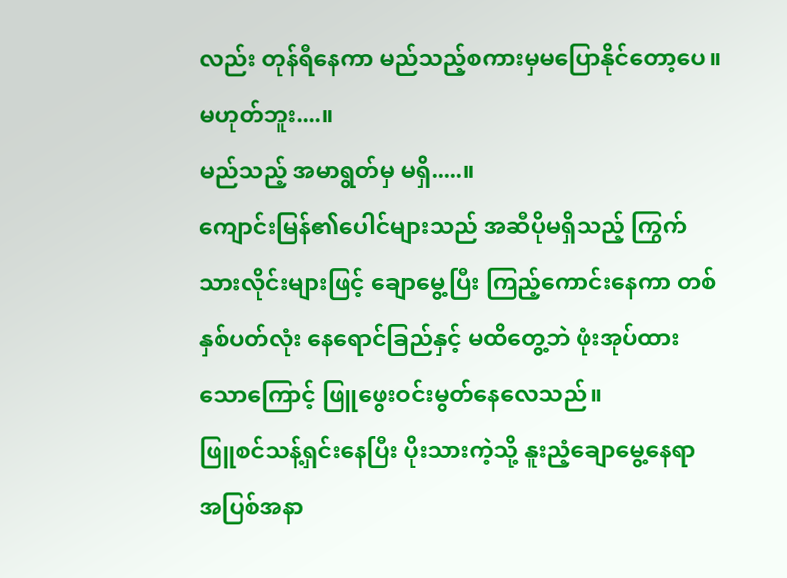လည်း တုန်ရီနေကာ မည်သည့်စကားမှမပြောနိုင်တော့ပေ။
မဟုတ်ဘူး....။
မည်သည့် အမာရွတ်မှ မရှိ.....။
ကျောင်းမြန်၏ပေါင်များသည် အဆီပိုမရှိသည့် ကြွက်သားလိုင်းများဖြင့် ချောမွေ့ပြီး ကြည့်ကောင်းနေကာ တစ်နှစ်ပတ်လုံး နေရောင်ခြည်နှင့် မထိတွေ့ဘဲ ဖုံးအုပ်ထားသောကြောင့် ဖြူဖွေးဝင်းမွတ်နေလေသည်။
ဖြူစင်သန့်ရှင်းနေပြီး ပိုးသားကဲ့သို့ နူးညံ့ချောမွေ့နေရာ အပြစ်အနာ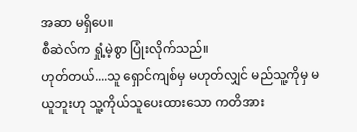အဆာ မရှိပေ။
စီဆဲလ်က ရှုံ့မဲ့စွာ ပြုံးလိုက်သည်။
ဟုတ်တယ်....သူ ရှောင်ကျစ်မှ မဟုတ်လျှင် မည်သူ့ကိုမှ မယူဘူးဟု သူ့ကိုယ်သူပေးထားသော ကတိအား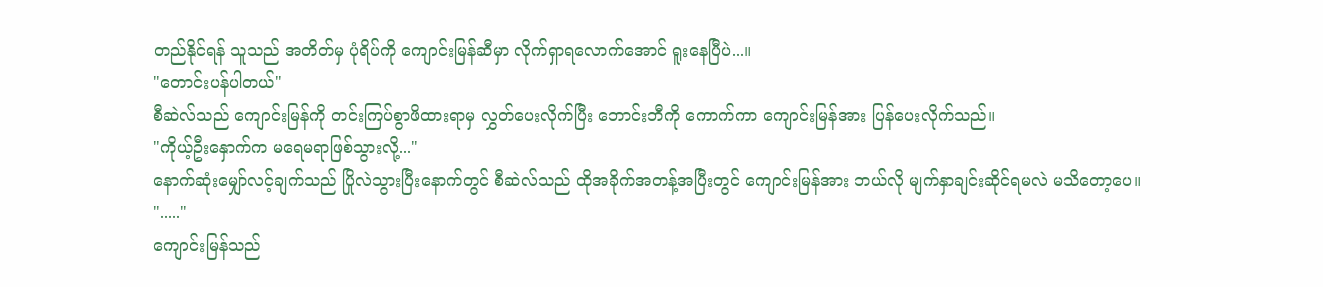တည်နိုင်ရန် သူသည် အတိတ်မှ ပုံရိပ်ကို ကျောင်းမြန်ဆီမှာ လိုက်ရှာရလောက်အောင် ရူးနေပြီပဲ...။
"တောင်းပန်ပါတယ်"
စီဆဲလ်သည် ကျောင်းမြန်ကို တင်းကြပ်စွာဖိထားရာမှ လွှတ်ပေးလိုက်ပြီး ဘောင်းဘီကို ကောက်ကာ ကျောင်းမြန်အား ပြန်ပေးလိုက်သည်။
"ကိုယ့်ဦးနှောက်က မရေမရာဖြစ်သွားလို့..."
နောက်ဆုံးမျှော်လင့်ချက်သည် ပြိုလဲသွားပြီးနောက်တွင် စီဆဲလ်သည် ထိုအခိုက်အတန့်အပြီးတွင် ကျောင်းမြန်အား ဘယ်လို မျက်နှာချင်းဆိုင်ရမလဲ မသိတော့ပေ။
"....."
ကျောင်းမြန်သည်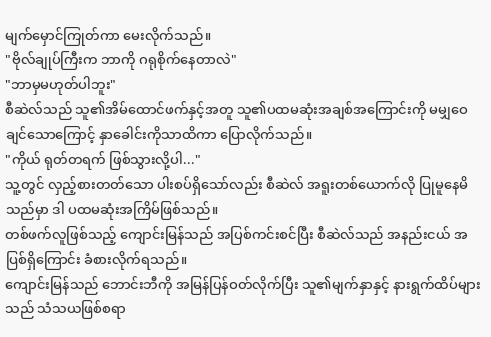မျက်မှောင်ကြုတ်ကာ မေးလိုက်သည်။
"ဗိုလ်ချုပ်ကြီးက ဘာကို ဂရုစိုက်နေတာလဲ"
"ဘာမှမဟုတ်ပါဘူး"
စီဆဲလ်သည် သူ၏အိမ်ထောင်ဖက်နှင့်အတူ သူ၏ပထမဆုံးအချစ်အကြောင်းကို မမျှဝေချင်သောကြောင့် နှာခေါင်းကိုသာထိကာ ပြောလိုက်သည်။
"ကိုယ် ရုတ်တရက် ဖြစ်သွားလို့ပါ..."
သူ့တွင် လှည့်စားတတ်သော ပါးစပ်ရှိသော်လည်း စီဆဲလ် အရူးတစ်ယောက်လို ပြုမူနေမိသည်မှာ ဒါ ပထမဆုံးအကြိမ်ဖြစ်သည်။
တစ်ဖက်လူဖြစ်သည့် ကျောင်းမြန်သည် အပြစ်ကင်းစင်ပြီး စီဆဲလ်သည် အနည်းငယ် အပြစ်ရှိကြောင်း ခံစားလိုက်ရသည်။
ကျောင်းမြန်သည် ဘောင်းဘီကို အမြန်ပြန်ဝတ်လိုက်ပြီး သူ၏မျက်နှာနှင့် နားရွက်ထိပ်များသည် သံသယဖြစ်စရာ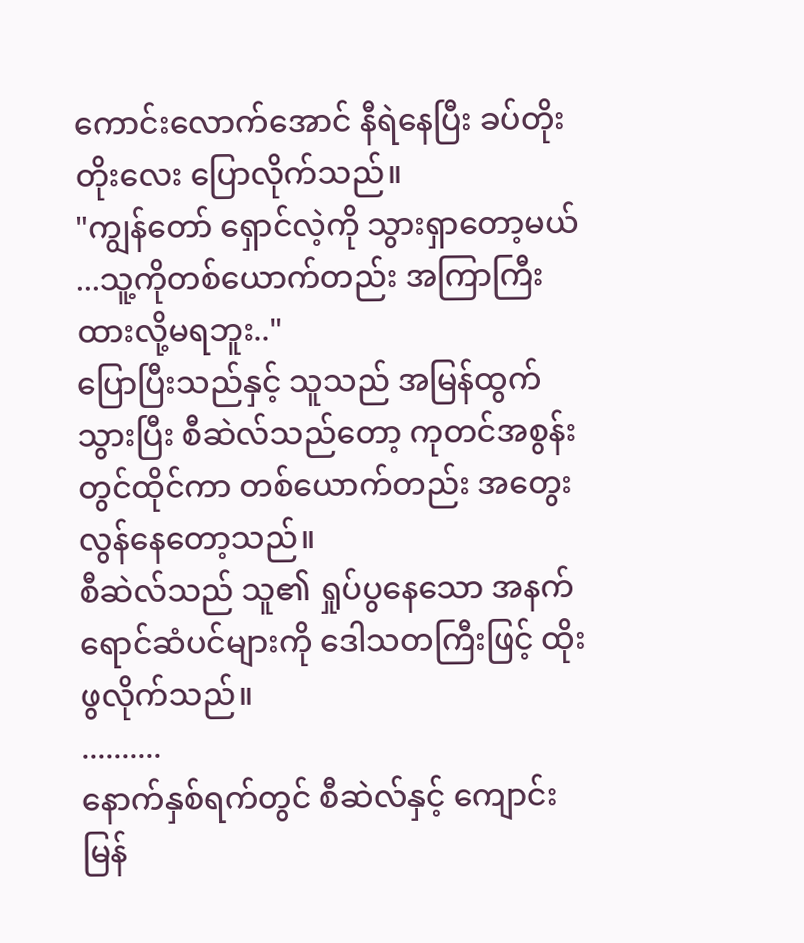ကောင်းလောက်အောင် နီရဲနေပြီး ခပ်တိုးတိုးလေး ပြောလိုက်သည်။
"ကျွန်တော် ရှောင်လဲ့ကို သွားရှာတော့မယ် ...သူ့ကိုတစ်ယောက်တည်း အကြာကြီးထားလို့မရဘူး.."
ပြောပြီးသည်နှင့် သူသည် အမြန်ထွက်သွားပြီး စီဆဲလ်သည်တော့ ကုတင်အစွန်းတွင်ထိုင်ကာ တစ်ယောက်တည်း အတွေးလွန်နေတော့သည်။
စီဆဲလ်သည် သူ၏ ရှုပ်ပွနေသော အနက်ရောင်ဆံပင်များကို ဒေါသတကြီးဖြင့် ထိုးဖွလိုက်သည်။
..........
နောက်နှစ်ရက်တွင် စီဆဲလ်နှင့် ကျောင်းမြန်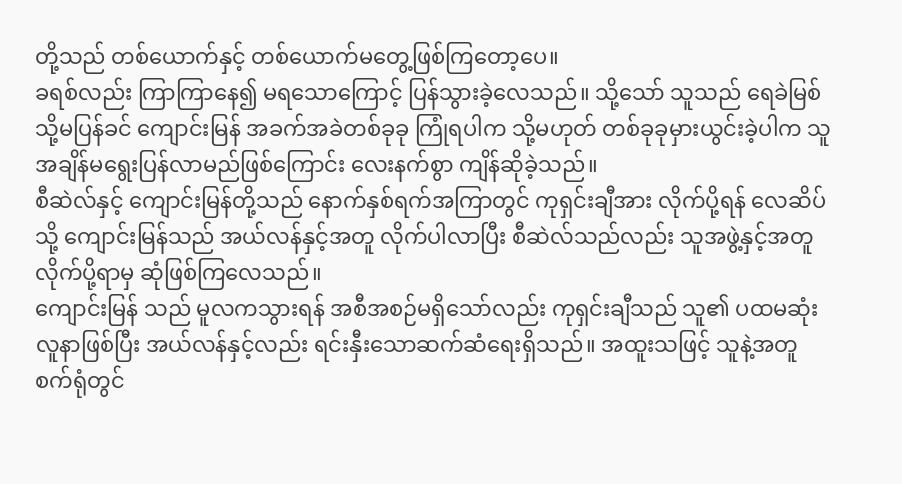တို့သည် တစ်ယောက်နှင့် တစ်ယောက်မတွေ့ဖြစ်ကြတော့ပေ။
ခရစ်လည်း ကြာကြာနေ၍ မရသောကြောင့် ပြန်သွားခဲ့လေသည်။ သို့သော် သူသည် ရေခဲမြစ်သို့မပြန်ခင် ကျောင်းမြန် အခက်အခဲတစ်ခုခု ကြုံရပါက သို့မဟုတ် တစ်ခုခုမှားယွင်းခဲ့ပါက သူအချိန်မရွေးပြန်လာမည်ဖြစ်ကြောင်း လေးနက်စွာ ကျိန်ဆိုခဲ့သည်။
စီဆဲလ်နှင့် ကျောင်းမြန်တို့သည် နောက်နှစ်ရက်အကြာတွင် ကုရှင်းချီအား လိုက်ပို့ရန် လေဆိပ်သို့ ကျောင်းမြန်သည် အယ်လန်နှင့်အတူ လိုက်ပါလာပြီး စီဆဲလ်သည်လည်း သူအဖွဲ့နှင့်အတူ လိုက်ပို့ရာမှ ဆုံဖြစ်ကြလေသည်။
ကျောင်းမြန် သည် မူလကသွားရန် အစီအစဉ်မရှိသော်လည်း ကုရှင်းချီသည် သူ၏ ပထမဆုံးလူနာဖြစ်ပြီး အယ်လန်နှင့်လည်း ရင်းနှီးသောဆက်ဆံရေးရှိသည်။ အထူးသဖြင့် သူနဲ့အတူ စက်ရုံတွင်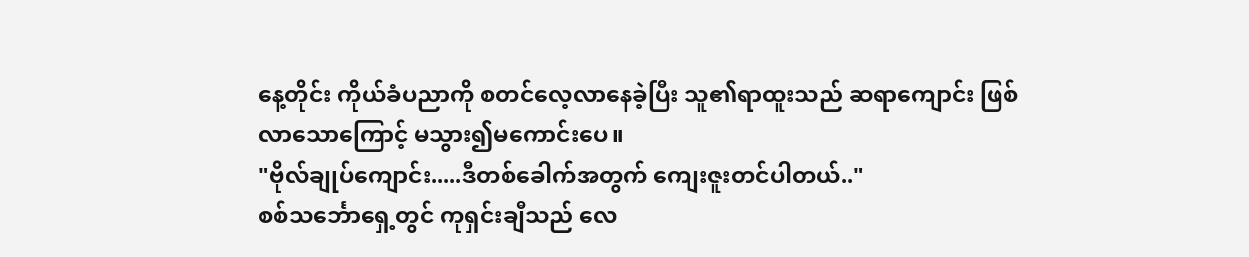နေ့တိုင်း ကိုယ်ခံပညာကို စတင်လေ့လာနေခဲ့ပြီး သူ၏ရာထူးသည် ဆရာကျောင်း ဖြစ်လာသောကြောင့် မသွား၍မကောင်းပေ။
"ဗိုလ်ချုပ်ကျောင်း.....ဒီတစ်ခေါက်အတွက် ကျေးဇူးတင်ပါတယ်.."
စစ်သင်္ဘောရှေ့တွင် ကုရှင်းချီသည် လေ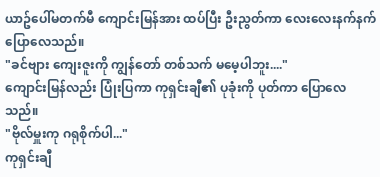ယာဥ်ပေါ်မတက်မီ ကျောင်းမြန်အား ထပ်ပြီး ဦးညွတ်ကာ လေးလေးနက်နက်ပြောလေသည်။
"ခင်ဗျား ကျေးဇူးကို ကျွန်တော် တစ်သက် မမေ့ပါဘူး...."
ကျောင်းမြန်လည်း ပြုံးပြကာ ကုရှင်းချီ၏ ပုခုံးကို ပုတ်ကာ ပြောလေသည်။
"ဗိုလ်မှူးကု ဂရုစိုက်ပါ..."
ကုရှင်းချီ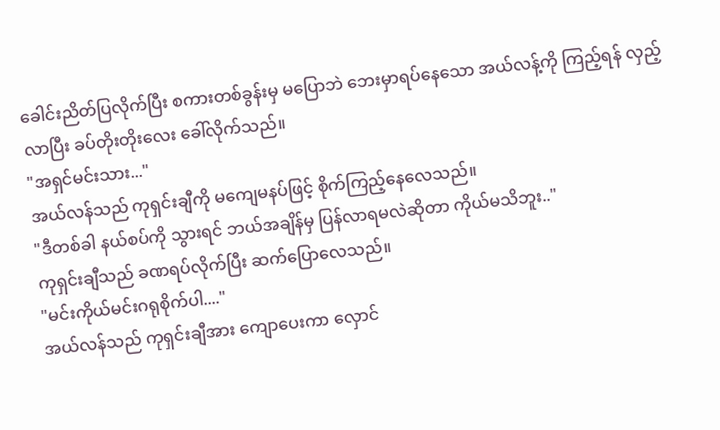ခေါင်းညိတ်ပြလိုက်ပြီး စကားတစ်ခွန်းမှ မပြောဘဲ ဘေးမှာရပ်နေသော အယ်လန့်ကို ကြည့်ရန် လှည့်လာပြီး ခပ်တိုးတိုးလေး ခေါ်လိုက်သည်။
"အရှင်မင်းသား..."
အယ်လန်သည် ကုရှင်းချီကို မကျေမနပ်ဖြင့် စိုက်ကြည့်နေလေသည်။
"ဒီတစ်ခါ နယ်စပ်ကို သွားရင် ဘယ်အချိန်မှ ပြန်လာရမလဲဆိုတာ ကိုယ်မသိဘူး.."
ကုရှင်းချီသည် ခဏရပ်လိုက်ပြီး ဆက်ပြောလေသည်။
"မင်းကိုယ်မင်းဂရုစိုက်ပါ...."
အယ်လန်သည် ကုရှင်းချီအား ကျောပေးကာ လှောင်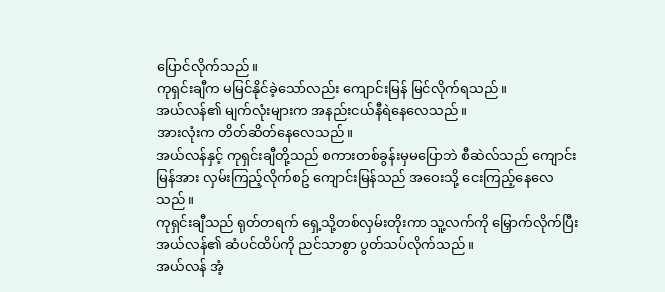ပြောင်လိုက်သည်။
ကုရှင်းချီက မမြင်နိုင်ခဲ့သော်လည်း ကျောင်းမြန် မြင်လိုက်ရသည်။
အယ်လန်၏ မျက်လုံးများက အနည်းငယ်နီရဲနေလေသည်။
အားလုံးက တိတ်ဆိတ်နေလေသည်။
အယ်လန်နှင့် ကုရှင်းချီတို့သည် စကားတစ်ခွန်းမှမပြောဘဲ စီဆဲလ်သည် ကျောင်းမြန်အား လှမ်းကြည့်လိုက်စဥ် ကျောင်းမြန်သည် အဝေးသို့ ငေးကြည့်နေလေသည်။
ကုရှင်းချီသည် ရုတ်တရက် ရှေ့သို့တစ်လှမ်းတိုးကာ သူ့လက်ကို မြှောက်လိုက်ပြီး အယ်လန်၏ ဆံပင်ထိပ်ကို ညင်သာစွာ ပွတ်သပ်လိုက်သည်။
အယ်လန် အံ့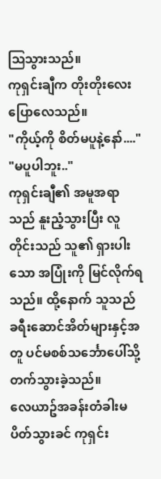ဩသွားသည်။
ကုရှင်းချီက တိုးတိုးလေး ပြောလေသည်။
"ကိုယ့်ကို စိတ်မပူနဲ့နော်...."
"မပူပါဘူး.."
ကုရှင်းချီ၏ အမူအရာသည် နူးညံ့သွားပြီး လူတိုင်းသည် သူ၏ ရှားပါးသော အပြုံးကို မြင်လိုက်ရသည်။ ထို့နောက် သူသည် ခရီးဆောင်အိတ်များနှင့်အတူ ပင်မစစ်သင်္ဘောပေါ်သို့ တက်သွားခဲ့သည်။
လေယာဥ်အခန်းတံခါးမပိတ်သွားခင် ကုရှင်း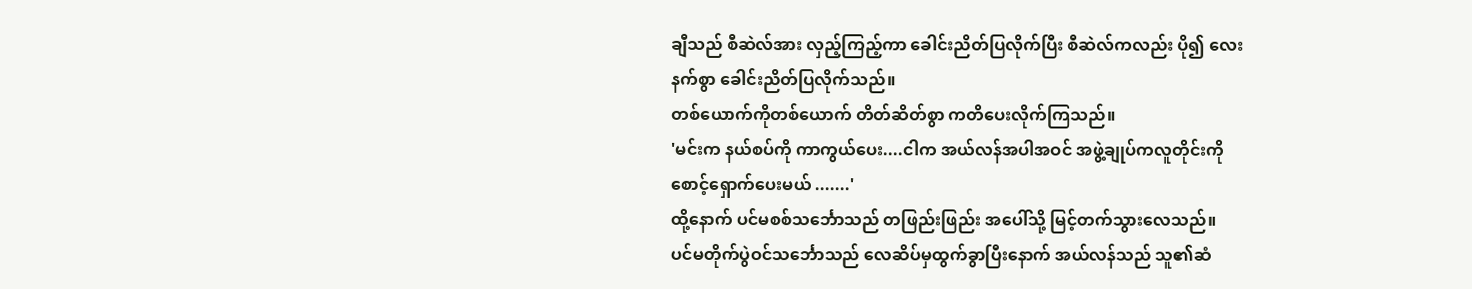ချီသည် စီဆဲလ်အား လှည့်ကြည့်ကာ ခေါင်းညိတ်ပြလိုက်ပြီး စီဆဲလ်ကလည်း ပို၍ လေးနက်စွာ ခေါင်းညိတ်ပြလိုက်သည်။
တစ်ယောက်ကိုတစ်ယောက် တိတ်ဆိတ်စွာ ကတိပေးလိုက်ကြသည်။
'မင်းက နယ်စပ်ကို ကာကွယ်ပေး....ငါက အယ်လန်အပါအဝင် အဖွဲ့ချုပ်ကလူတိုင်းကို စောင့်ရှောက်ပေးမယ် .......'
ထို့နောက် ပင်မစစ်သင်္ဘောသည် တဖြည်းဖြည်း အပေါ်သို့ မြင့်တက်သွားလေသည်။
ပင်မတိုက်ပွဲဝင်သင်္ဘောသည် လေဆိပ်မှထွက်ခွာပြီးနောက် အယ်လန်သည် သူ၏ဆံ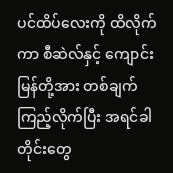ပင်ထိပ်လေးကို ထိလိုက်ကာ စီဆဲလ်နှင့် ကျောင်းမြန်တို့အား တစ်ချက်ကြည့်လိုက်ပြီး အရင်ခါတိုင်းတွေ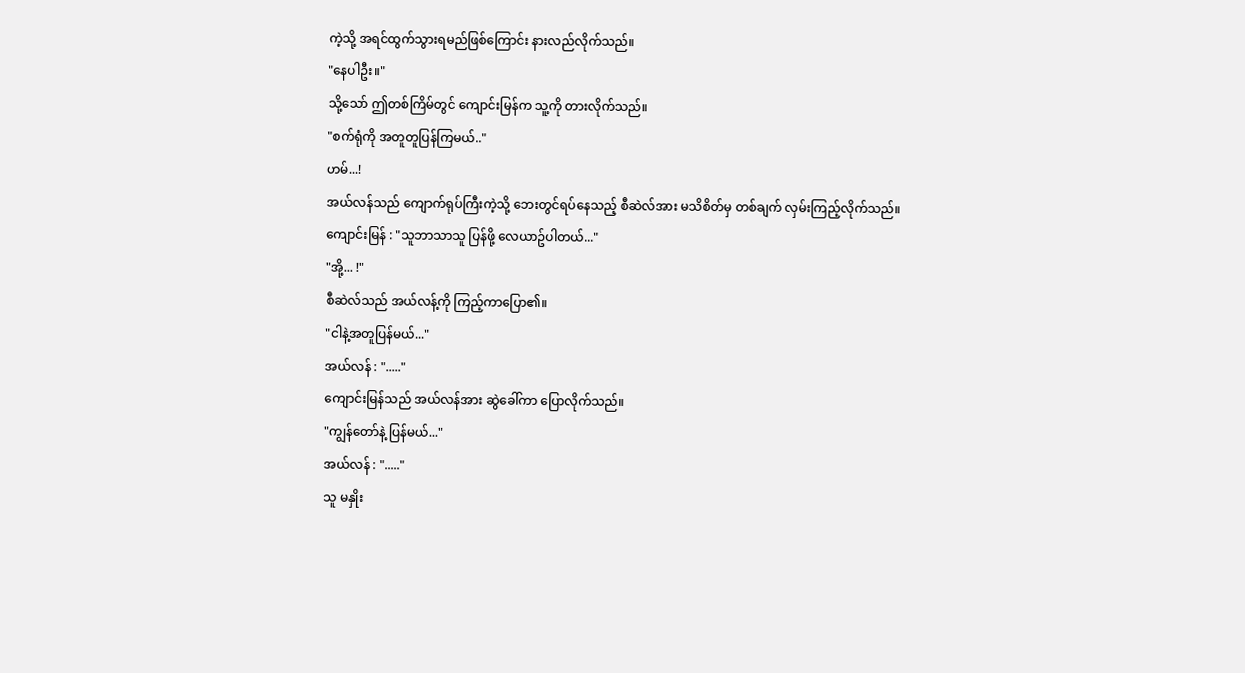ကဲ့သို့ အရင်ထွက်သွားရမည်ဖြစ်ကြောင်း နားလည်လိုက်သည်။
"နေပါဦး။"
သို့သော် ဤတစ်ကြိမ်တွင် ကျောင်းမြန်က သူ့ကို တားလိုက်သည်။
"စက်ရုံကို အတူတူပြန်ကြမယ်.."
ဟမ်...!
အယ်လန်သည် ကျောက်ရုပ်ကြီးကဲ့သို့ ဘေးတွင်ရပ်နေသည့် စီဆဲလ်အား မသိစိတ်မှ တစ်ချက် လှမ်းကြည့်လိုက်သည်။
ကျောင်းမြန် : "သူဘာသာသူ ပြန်ဖို့ လေယာဥ်ပါတယ်..."
"အို့... !"
စီဆဲလ်သည် အယ်လန့်ကို ကြည့်ကာပြော၏။
"ငါနဲ့အတူပြန်မယ်..."
အယ်လန် : "....."
ကျောင်းမြန်သည် အယ်လန်အား ဆွဲခေါ်ကာ ပြောလိုက်သည်။
"ကျွန်တော်နဲ့ ပြန်မယ်..."
အယ်လန် : "....."
သူ မနှိုး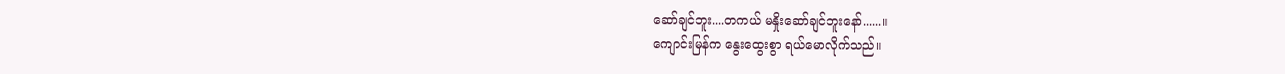ဆော်ချင်ဘူး....တကယ် မနှိုးဆော်ချင်ဘူးနော်......။
ကျောင်းမြန်က နွေးထွေးစွာ ရယ်မောလိုက်သည်။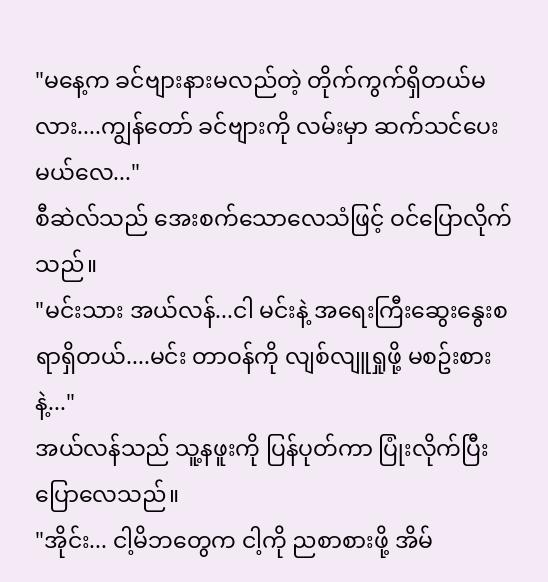"မနေ့က ခင်ဗျားနားမလည်တဲ့ တိုက်ကွက်ရှိတယ်မလား....ကျွန်တော် ခင်ဗျားကို လမ်းမှာ ဆက်သင်ပေးမယ်လေ..."
စီဆဲလ်သည် အေးစက်သောလေသံဖြင့် ဝင်ပြောလိုက်သည်။
"မင်းသား အယ်လန်...ငါ မင်းနဲ့ အရေးကြီးဆွေးနွေးစရာရှိတယ်....မင်း တာဝန်ကို လျစ်လျူရှုဖို့ မစဥ်းစားနဲ့..."
အယ်လန်သည် သူ့နဖူးကို ပြန်ပုတ်ကာ ပြုံးလိုက်ပြီး ပြောလေသည်။
"အိုင်း... ငါ့မိဘတွေက ငါ့ကို ညစာစားဖို့ အိမ်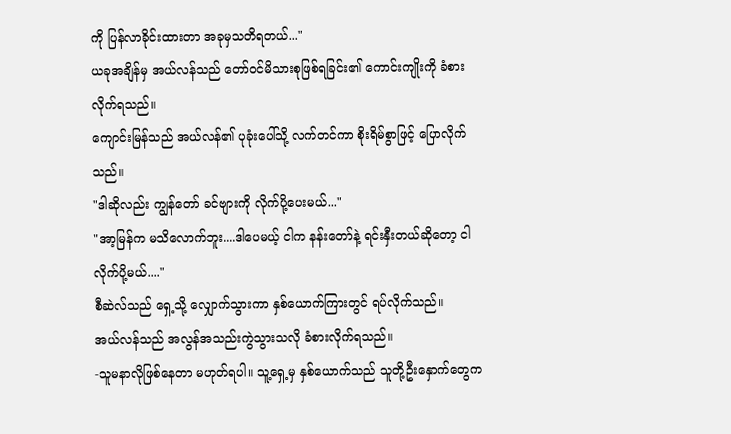ကို ပြန်လာခိုင်းထားတာ အခုမှသတိရတယ်..."
ယခုအချိန်မှ အယ်လန်သည် တော်ဝင်မိသားစုဖြစ်ရခြင်း၏ ကောင်းကျိုးကို ခံစားလိုက်ရသည်။
ကျောင်းမြန်သည် အယ်လန်၏ ပုခုံးပေါ်သို့ လက်တင်ကာ စိုးရိမ်စွာဖြင့် ပြောလိုက်သည်။
"ဒါဆိုလည်း ကျွန်တော် ခင်ဗျားကို လိုက်ပို့ပေးမယ်..."
"အာ့မြန်က မသိလောက်ဘူး....ဒါပေမယ့် ငါက နန်းတော်နဲ့ ရင်းနှီးတယ်ဆိုတော့ ငါလိုက်ပို့မယ်...."
စီဆဲလ်သည် ရှေ့သို့ လျှောက်သွားကာ နှစ်ယောက်ကြားတွင် ရပ်လိုက်သည်။
အယ်လန်သည် အလွန်အသည်းကွဲသွားသလို ခံစားလိုက်ရသည်။
-သူမနာလိုဖြစ်နေတာ မဟုတ်ရပါ။ သူ့ရှေ့မှ နှစ်ယောက်သည် သူတို့ဦးနှောက်တွေက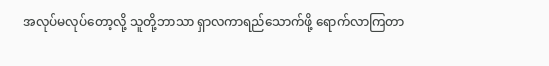အလုပ်မလုပ်တော့လို့ သူတို့ဘာသာ ရှာလကာရည်သောက်ဖို့ ရောက်လာကြတာ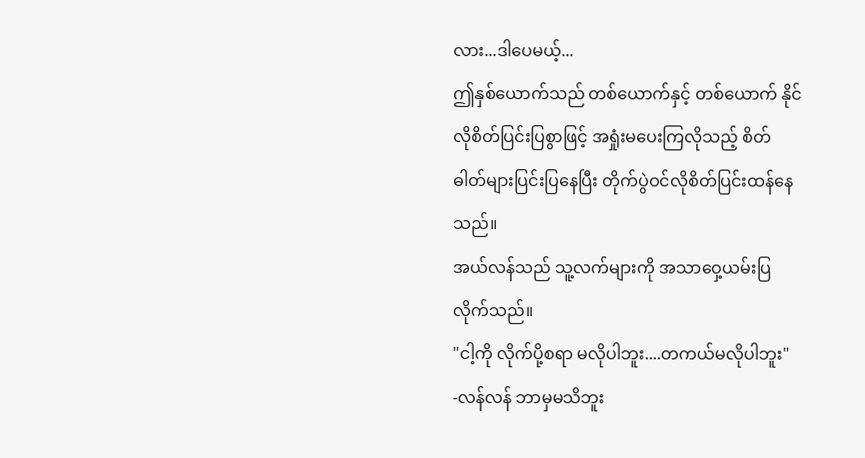လား...ဒါပေမယ့်...
ဤနှစ်ယောက်သည် တစ်ယောက်နှင့် တစ်ယောက် နိုင်လိုစိတ်ပြင်းပြစွာဖြင့် အရှုံးမပေးကြလိုသည့် စိတ်ဓါတ်များပြင်းပြနေပြီး တိုက်ပွဲဝင်လိုစိတ်ပြင်းထန်နေသည်။
အယ်လန်သည် သူ့လက်များကို အသာဝှေ့ယမ်းပြလိုက်သည်။
"ငါ့ကို လိုက်ပို့စရာ မလိုပါဘူး....တကယ်မလိုပါဘူး"
-လန်လန် ဘာမှမသိဘူး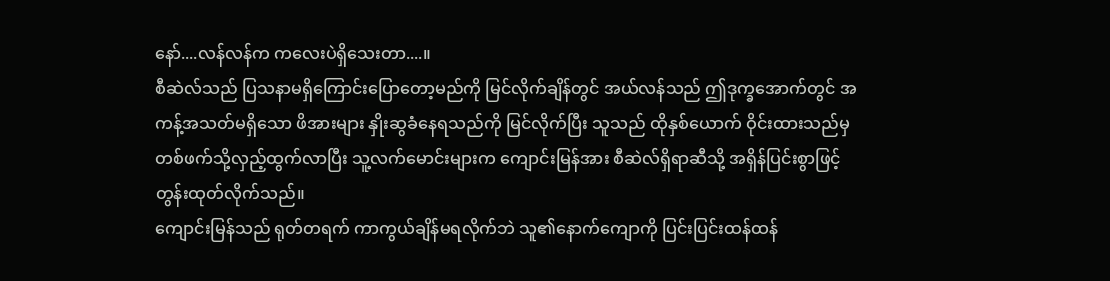နော်....လန်လန်က ကလေးပဲရှိသေးတာ....။
စီဆဲလ်သည် ပြသနာမရှိကြောင်းပြောတော့မည်ကို မြင်လိုက်ချိန်တွင် အယ်လန်သည် ဤဒုက္ခအောက်တွင် အကန့်အသတ်မရှိသော ဖိအားများ နှိုးဆွခံနေရသည်ကို မြင်လိုက်ပြီး သူသည် ထိုနှစ်ယောက် ဝိုင်းထားသည်မှ တစ်ဖက်သို့လှည့်ထွက်လာပြီး သူ့လက်မောင်းများက ကျောင်းမြန်အား စီဆဲလ်ရှိရာဆီသို့ အရှိန်ပြင်းစွာဖြင့် တွန်းထုတ်လိုက်သည်။
ကျောင်းမြန်သည် ရုတ်တရက် ကာကွယ်ချိန်မရလိုက်ဘဲ သူ၏နောက်ကျောကို ပြင်းပြင်းထန်ထန်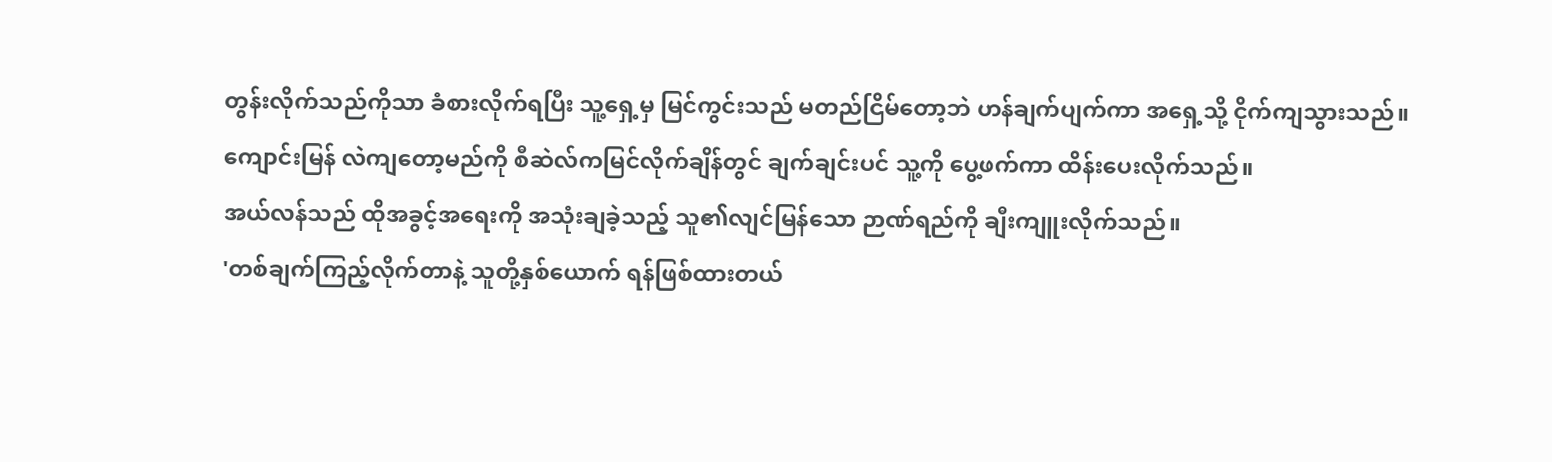တွန်းလိုက်သည်ကိုသာ ခံစားလိုက်ရပြီး သူ့ရှေ့မှ မြင်ကွင်းသည် မတည်ငြိမ်တော့ဘဲ ဟန်ချက်ပျက်ကာ အရှေ့သို့ ငိုက်ကျသွားသည်။
ကျောင်းမြန် လဲကျတော့မည်ကို စီဆဲလ်ကမြင်လိုက်ချိန်တွင် ချက်ချင်းပင် သူ့ကို ပွေ့ဖက်ကာ ထိန်းပေးလိုက်သည်။
အယ်လန်သည် ထိုအခွင့်အရေးကို အသုံးချခဲ့သည့် သူ၏လျင်မြန်သော ဉာဏ်ရည်ကို ချီးကျူးလိုက်သည်။
'တစ်ချက်ကြည့်လိုက်တာနဲ့ သူတို့နှစ်ယောက် ရန်ဖြစ်ထားတယ်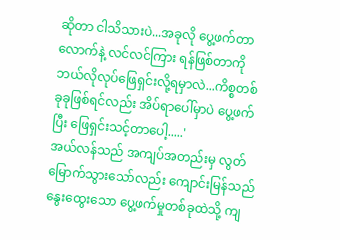ဆိုတာ ငါသိသားပဲ...အခုလို ပွေ့ဖက်တာလောက်နဲ့ လင်လင်ကြား ရန်ဖြစ်တာကို ဘယ်လိုလုပ်ဖြေရှင်းလို့ရမှာလဲ...ကိစ္စတစ်ခုခုဖြစ်ရင်လည်း အိပ်ရာပေါ်မှာပဲ ပွေ့ဖက်ပြီး ဖြေရှင်းသင့်တာပေါ့.....'
အယ်လန်သည် အကျပ်အတည်းမှ လွတ်မြောက်သွားသော်လည်း ကျောင်းမြန်သည် နွေးထွေးသော ပွေ့ဖက်မှုတစ်ခုထဲသို့ ကျ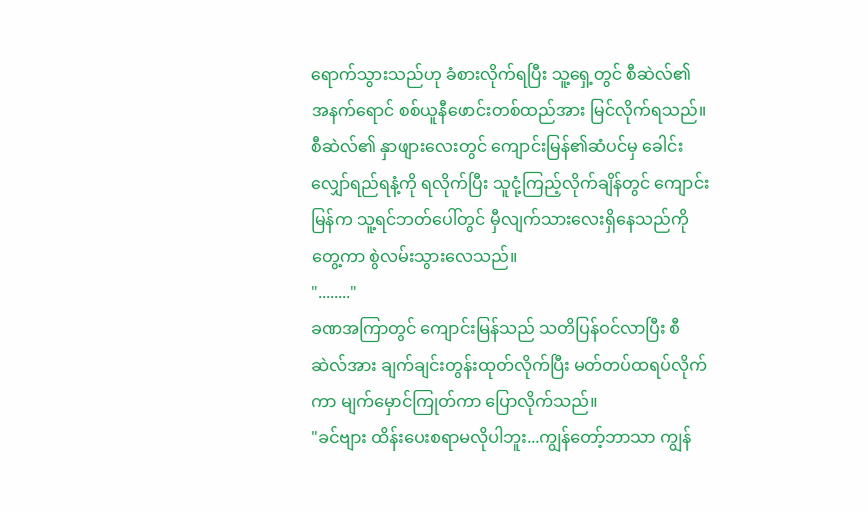ရောက်သွားသည်ဟု ခံစားလိုက်ရပြီး သူ့ရှေ့တွင် စီဆဲလ်၏ အနက်ရောင် စစ်ယူနီဖောင်းတစ်ထည်အား မြင်လိုက်ရသည်။
စီဆဲလ်၏ နှာဖျားလေးတွင် ကျောင်းမြန်၏ဆံပင်မှ ခေါင်းလျှော်ရည်ရနံ့ကို ရလိုက်ပြီး သူငုံ့ကြည့်လိုက်ချိန်တွင် ကျောင်းမြန်က သူ့ရင်ဘတ်ပေါ်တွင် မှီလျက်သားလေးရှိနေသည်ကို တွေ့ကာ စွဲလမ်းသွားလေသည်။
"........"
ခဏအကြာတွင် ကျောင်းမြန်သည် သတိပြန်ဝင်လာပြီး စီဆဲလ်အား ချက်ချင်းတွန်းထုတ်လိုက်ပြီး မတ်တပ်ထရပ်လိုက်ကာ မျက်မှောင်ကြုတ်ကာ ပြောလိုက်သည်။
"ခင်ဗျား ထိန်းပေးစရာမလိုပါဘူး...ကျွန်တော့်ဘာသာ ကျွန်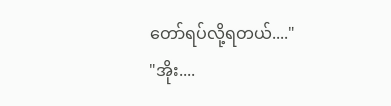တော်ရပ်လို့ရတယ်...."
"အိုး....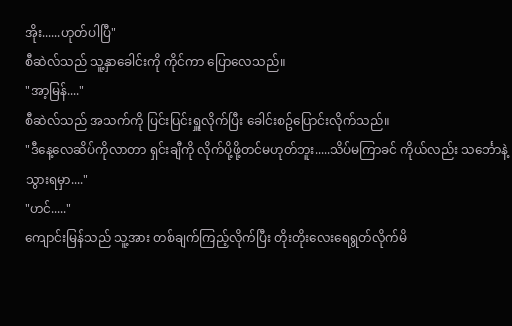အိုး......ဟုတ်ပါပြီ"
စီဆဲလ်သည် သူ့နှာခေါင်းကို ကိုင်ကာ ပြောလေသည်။
"အာ့မြန်...."
စီဆဲလ်သည် အသက်ကို ပြင်းပြင်းရှူလိုက်ပြီး ခေါင်းစဥ်ပြောင်းလိုက်သည်။
"ဒီနေ့လေဆိပ်ကိုလာတာ ရှင်းချီကို လိုက်ပို့ဖို့တင်မဟုတ်ဘူး.....သိပ်မကြာခင် ကိုယ်လည်း သင်္ဘောနဲ့ သွားရမှာ...."
"ဟင်....."
ကျောင်းမြန်သည် သူ့အား တစ်ချက်ကြည့်လိုက်ပြီး တိုးတိုးလေးရေရွတ်လိုက်မိ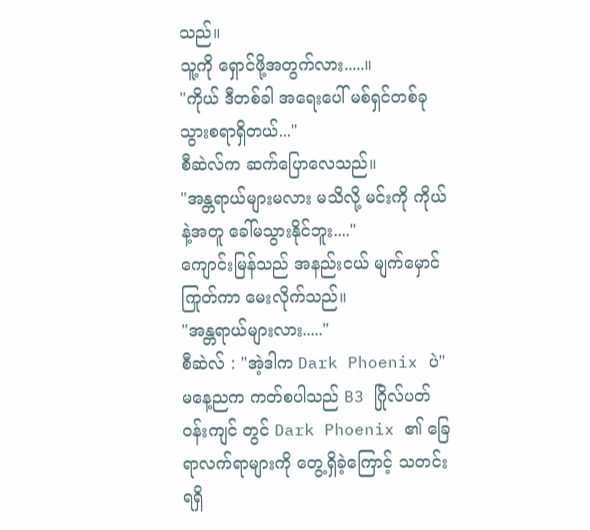သည်။
သူ့ကို ရှောင်ဖို့အတွက်လား.....။
"ကိုယ် ဒီတစ်ခါ အရေးပေါ် မစ်ရှင်တစ်ခု သွားစရာရှိတယ်..."
စီဆဲလ်က ဆက်ပြောလေသည်။
"အန္တရာယ်များမလား မသိလို့ မင်းကို ကိုယ်နဲ့အတူ ခေါ်မသွားနိုင်ဘူး...."
ကျောင်းမြန်သည် အနည်းငယ် မျက်မှောင် ကြုတ်ကာ မေးလိုက်သည်။
"အန္တရာယ်များလား....."
စီဆဲလ် : "အဲ့ဒါက Dark Phoenix ပဲ"
မနေ့ညက ကတ်စပါသည် B3 ဂြိုလ်ပတ်ဝန်းကျင် တွင် Dark Phoenix ၏ ခြေရာလက်ရာများကို တွေ့ရှိခဲ့ကြောင့် သတင်းရရှိ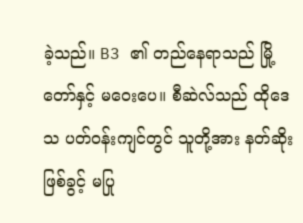ခဲ့သည်။ B3 ၏ တည်နေရာသည် မြို့တော်နှင့် မဝေးပေ။ စီဆဲလ်သည် ထိုဒေသ ပတ်ဝန်းကျင်တွင် သူတို့အား နတ်ဆိုးဖြစ်ခွင့် မပြု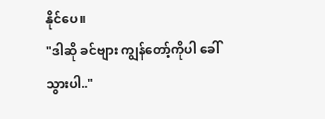နိုင်ပေ။
"ဒါဆို ခင်ဗျား ကျွန်တော့်ကိုပါ ခေါ်သွားပါ.."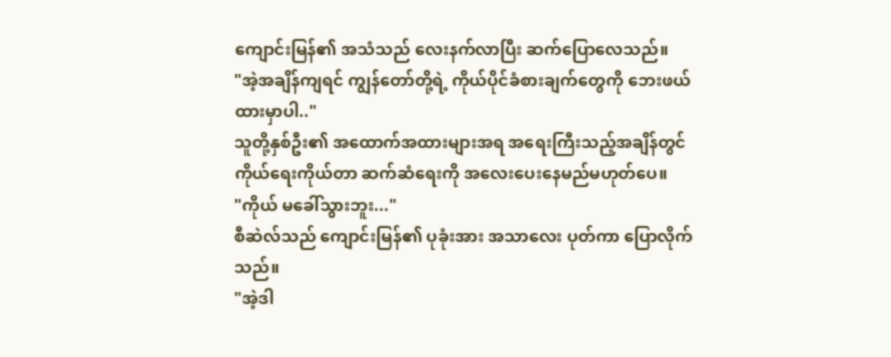ကျောင်းမြန်၏ အသံသည် လေးနက်လာပြီး ဆက်ပြောလေသည်။
"အဲ့အချိန်ကျရင် ကျွန်တော်တို့ရဲ့ ကိုယ်ပိုင်ခံစားချက်တွေကို ဘေးဖယ်ထားမှာပါ.."
သူတို့နှစ်ဦး၏ အထောက်အထားများအရ အရေးကြီးသည့်အချိန်တွင် ကိုယ်ရေးကိုယ်တာ ဆက်ဆံရေးကို အလေးပေးနေမည်မဟုတ်ပေ။
"ကိုယ် မခေါ်သွားဘူး..."
စီဆဲလ်သည် ကျောင်းမြန်၏ ပုခုံးအား အသာလေး ပုတ်ကာ ပြောလိုက်သည်။
"အဲ့ဒါ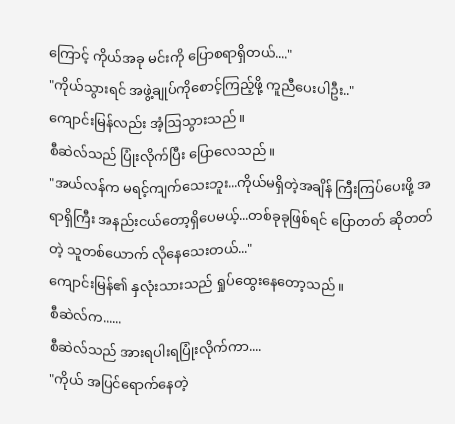ကြောင့် ကိုယ်အခု မင်းကို ပြောစရာရှိတယ်...."
"ကိုယ်သွားရင် အဖွဲ့ချုပ်ကိုစောင့်ကြည့်ဖို့ ကူညီပေးပါဦး.."
ကျောင်းမြန်လည်း အံ့ဩသွားသည်။
စီဆဲလ်သည် ပြုံးလိုက်ပြီး ပြောလေသည်။
"အယ်လန်က မရင့်ကျက်သေးဘူး...ကိုယ်မရှိတဲ့အချိန် ကြီးကြပ်ပေးဖို့ အရာရှိကြီး အနည်းငယ်တော့ရှိပေမယ့်...တစ်ခုခုဖြစ်ရင် ပြောတတ် ဆိုတတ်တဲ့ သူတစ်ယောက် လိုနေသေးတယ်..."
ကျောင်းမြန်၏ နှလုံးသားသည် ရှုပ်ထွေးနေတော့သည်။
စီဆဲလ်က......
စီဆဲလ်သည် အားရပါးရပြုံးလိုက်ကာ....
"ကိုယ် အပြင်ရောက်နေတဲ့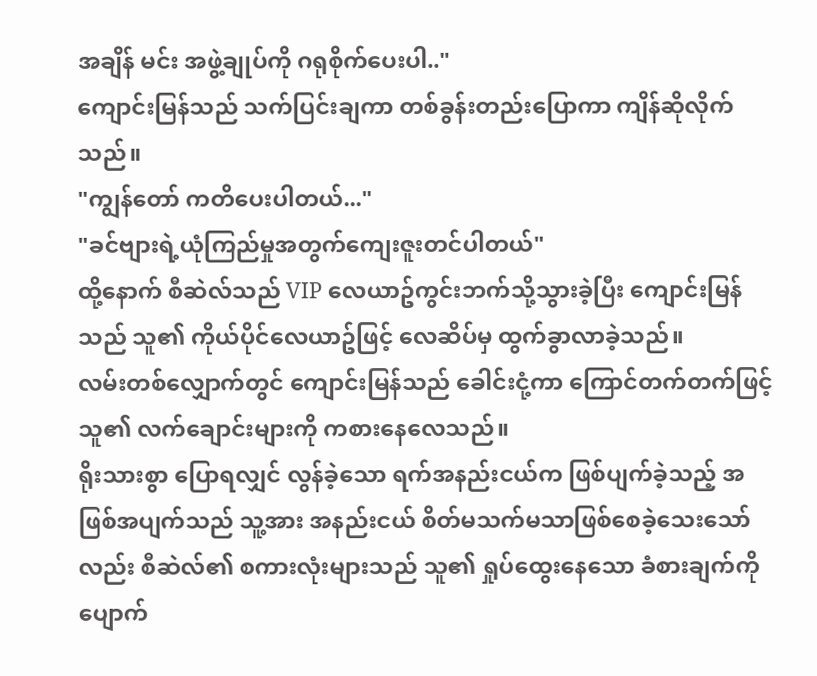အချိန် မင်း အဖွဲ့ချုပ်ကို ဂရုစိုက်ပေးပါ.."
ကျောင်းမြန်သည် သက်ပြင်းချကာ တစ်ခွန်းတည်းပြောကာ ကျိန်ဆိုလိုက်သည်။
"ကျွန်တော် ကတိပေးပါတယ်..."
"ခင်ဗျားရဲ့ယုံကြည်မှုအတွက်ကျေးဇူးတင်ပါတယ်"
ထို့နောက် စီဆဲလ်သည် VIP လေယာဥ်ကွင်းဘက်သို့သွားခဲ့ပြီး ကျောင်းမြန်သည် သူ၏ ကိုယ်ပိုင်လေယာဥ်ဖြင့် လေဆိပ်မှ ထွက်ခွာလာခဲ့သည်။
လမ်းတစ်လျှောက်တွင် ကျောင်းမြန်သည် ခေါင်းငုံ့ကာ ကြောင်တက်တက်ဖြင့် သူ၏ လက်ချောင်းများကို ကစားနေလေသည်။
ရိုးသားစွာ ပြောရလျှင် လွန်ခဲ့သော ရက်အနည်းငယ်က ဖြစ်ပျက်ခဲ့သည့် အဖြစ်အပျက်သည် သူ့အား အနည်းငယ် စိတ်မသက်မသာဖြစ်စေခဲ့သေးသော်လည်း စီဆဲလ်၏ စကားလုံးများသည် သူ၏ ရှုပ်ထွေးနေသော ခံစားချက်ကို ပျောက်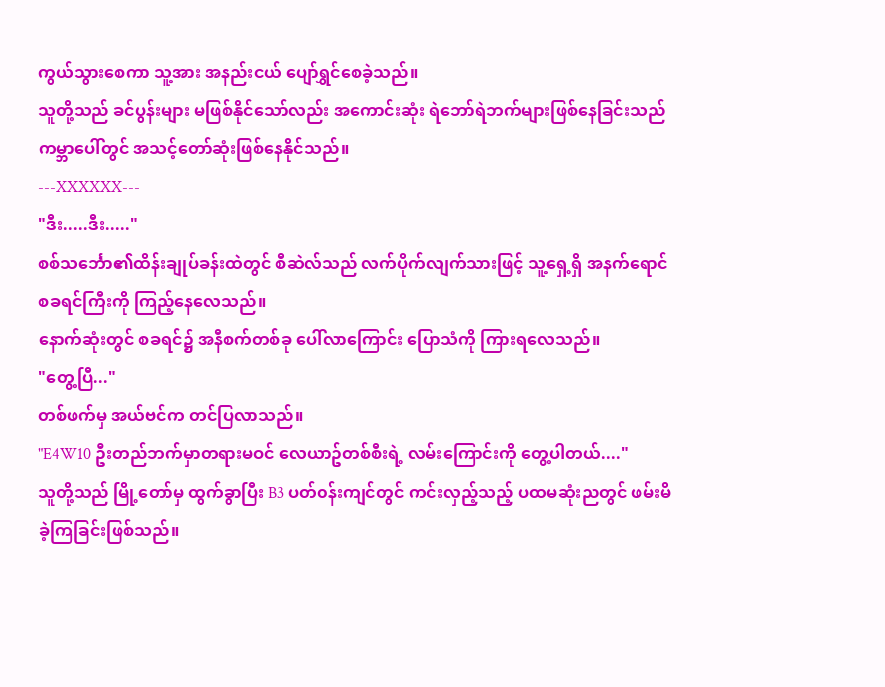ကွယ်သွားစေကာ သူ့အား အနည်းငယ် ပျော်ရွှင်စေခဲ့သည်။
သူတို့သည် ခင်ပွန်းများ မဖြစ်နိုင်သော်လည်း အကောင်းဆုံး ရဲဘော်ရဲဘက်များဖြစ်နေခြင်းသည် ကမ္ဘာပေါ်တွင် အသင့်တော်ဆုံးဖြစ်နေနိုင်သည်။
---XXXXXX---
"ဒီး.....ဒီး....."
စစ်သင်္ဘော၏ထိန်းချုပ်ခန်းထဲတွင် စီဆဲလ်သည် လက်ပိုက်လျက်သားဖြင့် သူ့ရှေ့ရှိ အနက်ရောင် စခရင်ကြီးကို ကြည့်နေလေသည်။
နောက်ဆုံးတွင် စခရင်၌ အနီစက်တစ်ခု ပေါ်လာကြောင်း ပြောသံကို ကြားရလေသည်။
"တွေ့ပြီ..."
တစ်ဖက်မှ အယ်ဗင်က တင်ပြလာသည်။
"E4W10 ဦးတည်ဘက်မှာတရားမဝင် လေယာဥ်တစ်စီးရဲ့ လမ်းကြောင်းကို တွေ့ပါတယ်...."
သူတို့သည် မြို့တော်မှ ထွက်ခွာပြီး B3 ပတ်၀န်းကျင်တွင် ကင်းလှည့်သည့် ပထမဆုံးညတွင် ဖမ်းမိခဲ့ကြခြင်းဖြစ်သည်။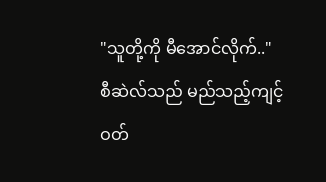"သူတို့ကို မီအောင်လိုက်.."
စီဆဲလ်သည် မည်သည့်ကျင့်ဝတ်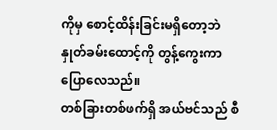ကိုမှ စောင့်ထိန်းခြင်းမရှိတော့ဘဲ နှုတ်ခမ်းထောင့်ကို တွန့်ကွေးကာ ပြောလေသည်။
တစ်ခြားတစ်ဖက်ရှိ အယ်ဗင်သည် စီ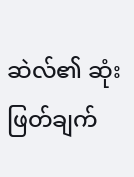ဆဲလ်၏ ဆုံးဖြတ်ချက်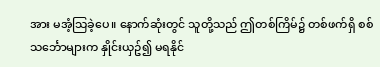အား မအံ့သြခဲ့ပေ။ နောက်ဆုံးတွင် သူတို့သည် ဤတစ်ကြိမ်၌ တစ်ဖက်ရှိ စစ်သင်္ဘောများက နှိုင်းယှဥ်၍ မရနိုင်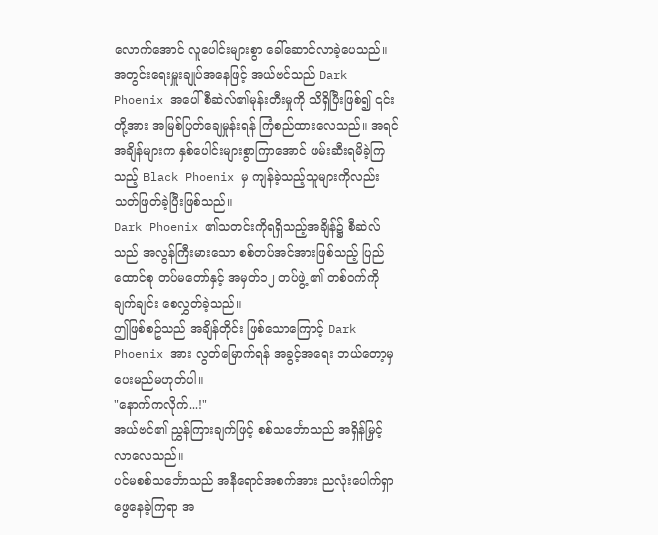လောက်အောင် လူပေါင်းများစွာ ခေါ်ဆောင်လာခဲ့ပေသည်။
အတွင်းရေးမှူးချုပ်အနေဖြင့် အယ်ဗင်သည် Dark Phoenix အပေါ် စီဆဲလ်၏မုန်းတီးမှုကို သိရှိပြီးဖြစ်၍ ၎င်းတို့အား အမြစ်ပြတ်ချေမှုန်းရန် ကြံစည်ထားလေသည်။ အရင်အချိန်များက နှစ်ပေါင်းများစွာကြာအောင် ဖမ်းဆီးရမိခဲ့ကြသည့် Black Phoenix မှ ကျန်ခဲ့သည့်သူများကိုလည်း သတ်ဖြတ်ခဲ့ပြီးဖြစ်သည်။
Dark Phoenix ၏သတင်းကိုရရှိသည့်အချိန်၌ စီဆဲလ်သည် အလွန်ကြီးမားသော စစ်တပ်အင်အားဖြစ်သည့် ပြည်ထောင်စု တပ်မတော်နှင့် အမှတ်၁၂ တပ်ဖွဲ့ ၏ တစ်ဝက်ကို ချက်ချင်း စေလွှတ်ခဲ့သည်။
ဤဖြစ်စဥ်သည် အချိန်တိုင်း ဖြစ်သောကြောင့် Dark Phoenix အား လွတ်မြောက်ရန် အခွင့်အရေး ဘယ်တော့မှ ပေးမည်မဟုတ်ပါ။
"နောက်ကလိုက်...!"
အယ်ဗင်၏ ညွှန်ကြားချက်ဖြင့် စစ်သင်္ဘောသည် အရှိန်မြှင့်လာလေသည်။
ပင်မစစ်သင်္ဘောသည် အနီရောင်အစက်အား ညလုံးပေါက်ရှာဖွေနေခဲ့ကြရာ အ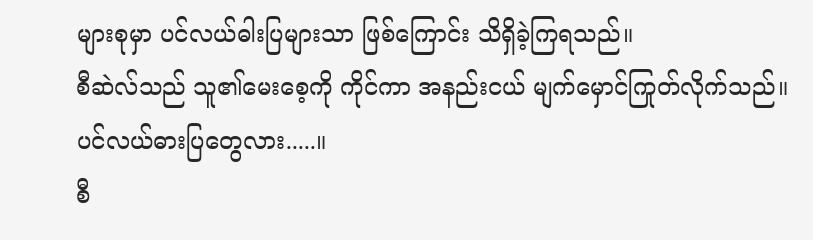များစုမှာ ပင်လယ်ဓါးပြများသာ ဖြစ်ကြောင်း သိရှိခဲ့ကြရသည်။
စီဆဲလ်သည် သူ၏မေးစေ့ကို ကိုင်ကာ အနည်းငယ် မျက်မှောင်ကြုတ်လိုက်သည်။
ပင်လယ်ဓားပြတွေလား.....။
စီ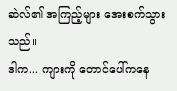ဆဲလ်၏ အကြည့်များ အေးစက်သွားသည်။
ဒါက... ကျားကို တောင်ပေါ်ကနေ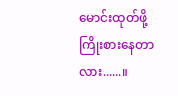မောင်းထုတ်ဖို့ ကြိုးစားနေတာလား......။